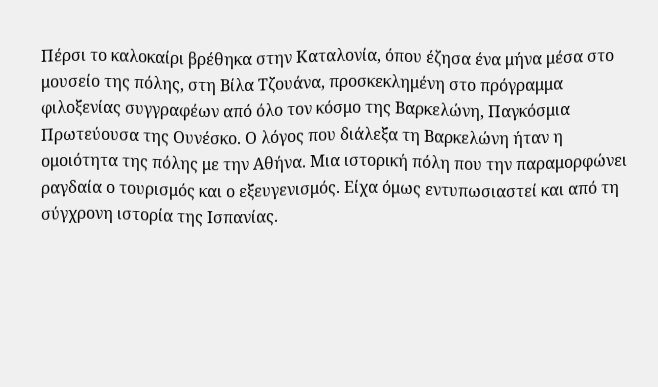Πέρσι το καλοκαίρι βρέθηκα στην Καταλονία, όπου έζησα ένα μήνα μέσα στο μουσείο της πόλης, στη Βίλα Τζουάνα, προσκεκλημένη στο πρόγραμμα φιλοξενίας συγγραφέων από όλο τον κόσμο της Βαρκελώνη, Παγκόσμια Πρωτεύουσα της Ουνέσκο. Ο λόγος που διάλεξα τη Βαρκελώνη ήταν η ομοιότητα της πόλης με την Αθήνα. Μια ιστορική πόλη που την παραμορφώνει ραγδαία ο τουρισμός και ο εξευγενισμός. Είχα όμως εντυπωσιαστεί και από τη σύγχρονη ιστορία της Ισπανίας.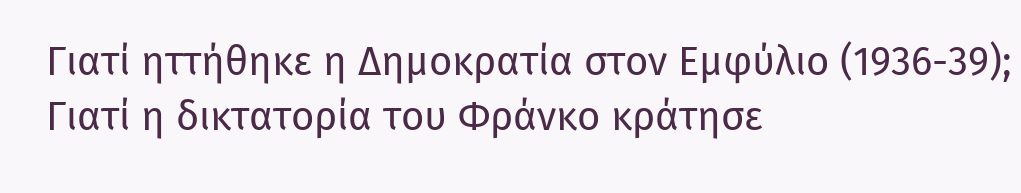Γιατί ηττήθηκε η Δημοκρατία στον Εμφύλιο (1936-39); Γιατί η δικτατορία του Φράνκο κράτησε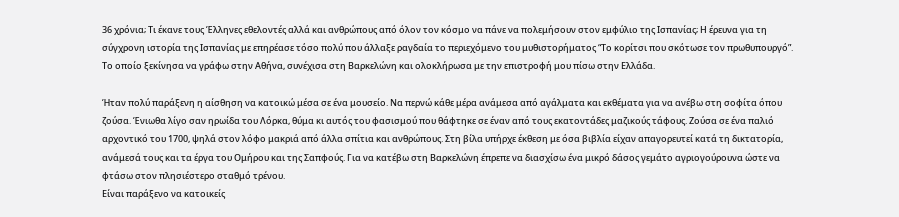36 χρόνια; Τι έκανε τους Έλληνες εθελοντές αλλά και ανθρώπους από όλον τον κόσμο να πάνε να πολεμήσουν στον εμφύλιο της Ισπανίας; Η έρευνα για τη σύγχρονη ιστορία της Ισπανίας με επηρέασε τόσο πολύ που άλλαξε ραγδαία το περιεχόμενο του μυθιστορήματος “Το κορίτσι που σκότωσε τον πρωθυπουργό”. Το οποίο ξεκίνησα να γράφω στην Αθήνα, συνέχισα στη Βαρκελώνη και ολοκλήρωσα με την επιστροφή μου πίσω στην Ελλάδα.

Ήταν πολύ παράξενη η αίσθηση να κατοικώ μέσα σε ένα μουσείο. Να περνώ κάθε μέρα ανάμεσα από αγάλματα και εκθέματα για να ανέβω στη σοφίτα όπου ζούσα. Ένιωθα λίγο σαν ηρωίδα του Λόρκα, θύμα κι αυτός του φασισμού που θάφτηκε σε έναν από τους εκατοντάδες μαζικούς τάφους. Ζούσα σε ένα παλιό αρχοντικό του 1700, ψηλά στον λόφο μακριά από άλλα σπίτια και ανθρώπους. Στη βίλα υπήρχε έκθεση με όσα βιβλία είχαν απαγορευτεί κατά τη δικτατορία, ανάμεσά τους και τα έργα του Ομήρου και της Σαπφούς. Για να κατέβω στη Βαρκελώνη έπρεπε να διασχίσω ένα μικρό δάσος γεμάτο αγριογούρουνα ώστε να φτάσω στον πλησιέστερο σταθμό τρένου.
Είναι παράξενο να κατοικείς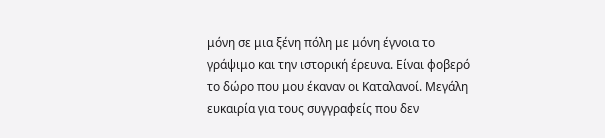μόνη σε μια ξένη πόλη με μόνη έγνοια το γράψιμο και την ιστορική έρευνα. Είναι φοβερό το δώρο που μου έκαναν οι Καταλανοί. Μεγάλη ευκαιρία για τους συγγραφείς που δεν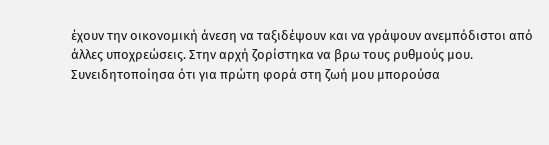έχουν την οικονομική άνεση να ταξιδέψουν και να γράψουν ανεμπόδιστοι από άλλες υποχρεώσεις. Στην αρχή ζορίστηκα να βρω τους ρυθμούς μου. Συνειδητοποίησα ότι για πρώτη φορά στη ζωή μου μπορούσα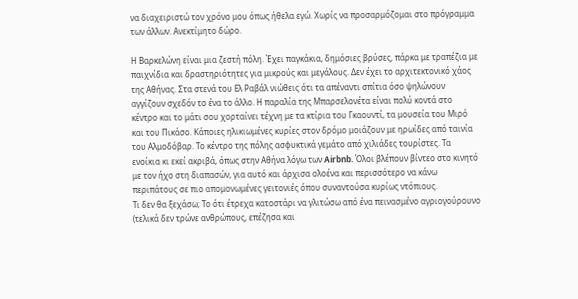να διαχειριστώ τον χρόνο μου όπως ήθελα εγώ. Χωρίς να προσαρμόζομαι στο πρόγραμμα των άλλων. Ανεκτίμητο δώρο.

Η Βαρκελώνη είναι μια ζεστή πόλη. Έχει παγκάκια, δημόσιες βρύσες, πάρκα με τραπέζια με παιχνίδια και δραστηριότητες για μικρούς και μεγάλους. Δεν έχει το αρχιτεκτονικό χάος της Αθήνας. Στα στενά του Ελ Ραβάλ νιώθεις ότι τα απέναντι σπίτια όσο ψηλώνουν αγγίζουν σχεδόν το ένα το άλλο. Η παραλία της Μπαρσελονέτα είναι πολύ κοντά στο κέντρο και το μάτι σου χορταίνει τέχνη με τα κτίρια του Γκαουντί, τα μουσεία του Μιρό και του Πικάσο. Κάποιες ηλικιωμένες κυρίες στον δρόμο μοιάζουν με ηρωίδες από ταινία του Αλμοδόβαρ. Το κέντρο της πόλης ασφυκτικά γεμάτο από χιλιάδες τουρίστες. Τα ενοίκια κι εκεί ακριβά, όπως στην Αθήνα λόγω των Airbnb. Όλοι βλέπουν βίντεο στο κινητό με τον ήχο στη διαπασών, για αυτό και άρχισα ολοένα και περισσότερο να κάνω περιπάτους σε πιο απομονωμένες γειτονιές όπου συναντούσα κυρίως ντόπιους.
Τι δεν θα ξεχάσω; Το ότι έτρεχα κατοστάρι να γλιτώσω από ένα πεινασμένο αγριογούρουνο (τελικά δεν τρώνε ανθρώπους, επέζησα και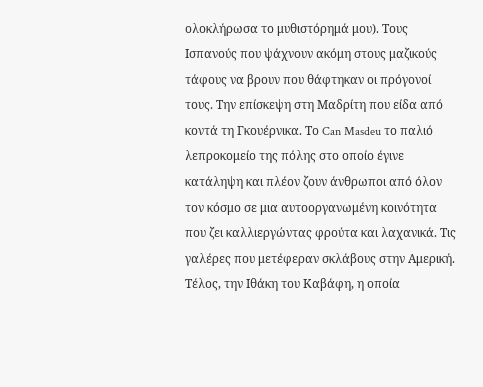ολοκλήρωσα το μυθιστόρημά μου). Τους Ισπανούς που ψάχνουν ακόμη στους μαζικούς τάφους να βρουν που θάφτηκαν οι πρόγονοί τους. Την επίσκεψη στη Μαδρίτη που είδα από κοντά τη Γκουέρνικα. Το Can Masdeu το παλιό λεπροκομείο της πόλης στο οποίο έγινε κατάληψη και πλέον ζουν άνθρωποι από όλον τον κόσμο σε μια αυτοοργανωμένη κοινότητα που ζει καλλιεργώντας φρούτα και λαχανικά. Τις γαλέρες που μετέφεραν σκλάβους στην Αμερική. Τέλος, την Ιθάκη του Καβάφη, η οποία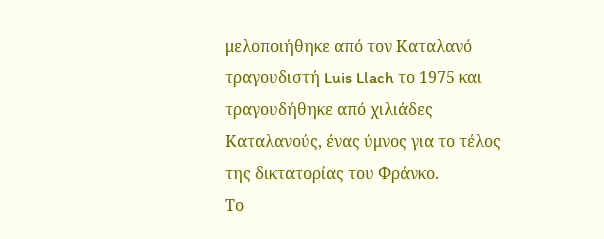μελοποιήθηκε από τον Καταλανό τραγουδιστή Luis Llach το 1975 και τραγουδήθηκε από χιλιάδες Καταλανούς, ένας ύμνος για το τέλος της δικτατορίας του Φράνκο.
Το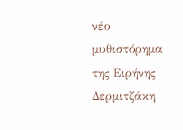νέο μυθιστόρημα της Ειρήνης Δερμιτζάκη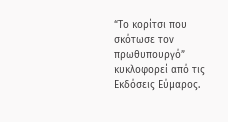“Το κορίτσι που σκότωσε τον πρωθυπουργό” κυκλοφορεί από τις Εκδόσεις Εύμαρος.